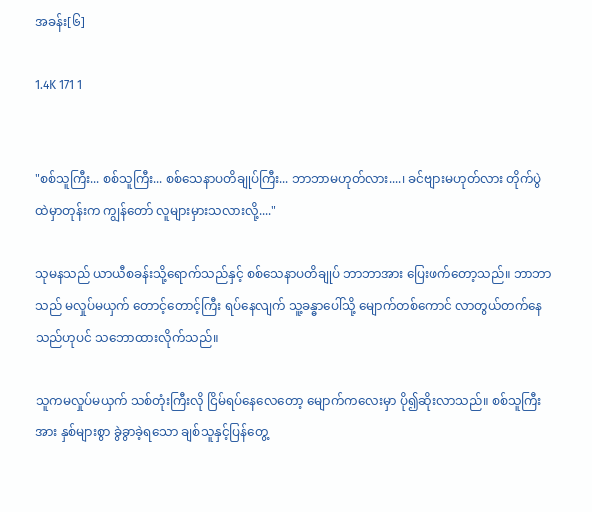အခန်း[၆]

1.4K 171 1


"စစ်သူကြီး... စစ်သူကြီး... စစ်သေနာပတိချုပ်ကြီး... ဘာဘာမဟုတ်လား....၊ ခင်ဗျားမဟုတ်လား တိုက်ပွဲထဲမှာတုန်းက ကျွန်တော် လူများမှားသလားလို့...."

သုမနသည် ယာယီစခန်းသို့ရောက်သည်နှင့် စစ်သေနာပတိချုပ် ဘာဘာအား ပြေးဖက်တော့သည်။ ဘာဘာသည် မလှုပ်မယှက် တောင့်တောင့်ကြီး ရပ်နေလျက် သူ့ခန္ဓာပေါ်သို့ မျောက်တစ်ကောင် လာတွယ်တက်နေသည်ဟုပင် သဘောထားလိုက်သည်။

သူကမလှုပ်မယှက် သစ်တုံးကြီးလို ငြိမ်ရပ်နေလေတော့ မျောက်ကလေးမှာ ပို၍ဆိုးလာသည်။ စစ်သူကြီးအား နှစ်များစွာ ခွဲခွာခဲ့ရသော ချစ်သူနှင့်ပြန်တွေ့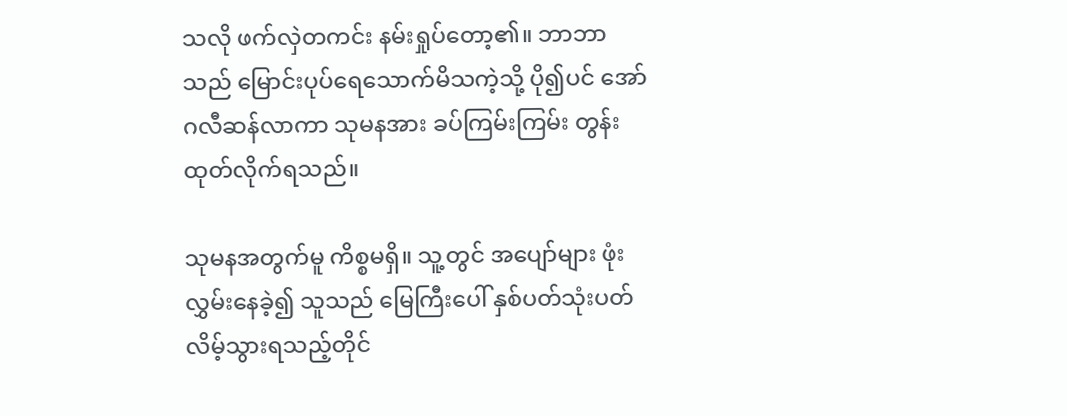သလို ဖက်လှဲတကင်း နမ်းရှုပ်တော့၏။ ဘာဘာသည် မြောင်းပုပ်ရေသောက်မိသကဲ့သို့ ပို၍ပင် အော်ဂလီဆန်လာကာ သုမနအား ခပ်ကြမ်းကြမ်း တွန်းထုတ်လိုက်ရသည်။

သုမနအတွက်မူ ကိစ္စမရှိ။ သူ့တွင် အပျော်များ ဖုံးလွှမ်းနေခဲ့၍ သူသည် မြေကြီးပေါ် နှစ်ပတ်သုံးပတ် လိမ့်သွားရသည့်တိုင်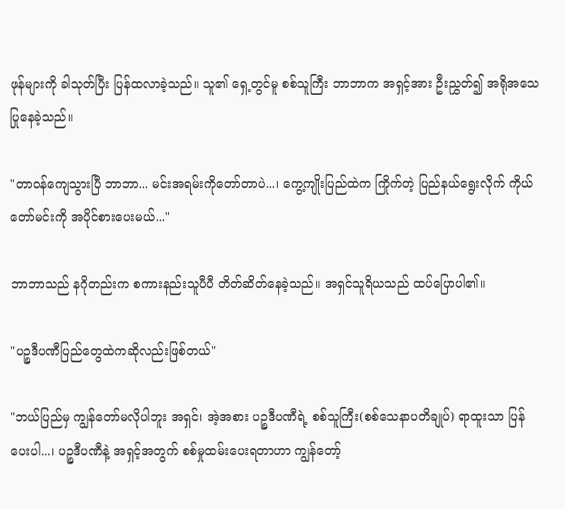ဖုန်များကို ခါသုတ်ပြီး ပြန်ထလာခဲ့သည်။ သူ၏ ရှေ့တွင်မူ စစ်သူကြီး ဘာဘာက အရှင့်အား ဦးညွှတ်၍ အရိုအသေပြုနေခဲ့သည်။

"တာဝန်ကျေသွားပြီ ဘာဘာ... မင်းအရမ်းကိုတော်တာပဲ...၊ ကွေ့ကျိုးပြည်ထဲက ကြိုက်တဲ့ ပြည်နယ်ရွေးလိုက် ကိုယ်တော်မင်းကို အပိုင်စားပေးမယ်..."

ဘာဘာသည် နဂိုတည်းက စကားနည်းသူပီပီ တိတ်ဆိတ်နေခဲ့သည်။ အရှင်သူရိယသည် ထပ်ပြောပါ၏။

"ပဉ္စဒီပဏီပြည်တွေထဲကဆိုလည်းဖြစ်တယ်"

"ဘယ်ပြည်မှ ကျွန်တော်မလိုပါဘူး အရှင်၊ အဲ့အစား ပဉ္စဒီပဏီရဲ့ စစ်သူကြီး(စစ်သေနာပတိချုပ်) ရာထူးသာ ပြန်ပေးပါ...၊ ပဉ္စဒီပဏီနဲ့ အရှင့်အတွက် စစ်မှုထမ်းပေးရတာဟာ ကျွန်တော့်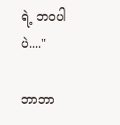ရဲ့ ဘဝပါပဲ...."

ဘာဘာ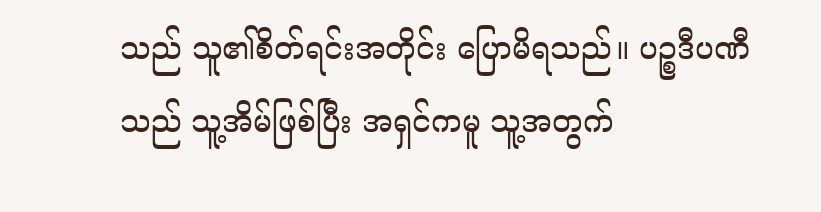သည် သူ၏စိတ်ရင်းအတိုင်း ပြောမိရသည်။ ပဉ္စဒီပဏီသည် သူ့အိမ်ဖြစ်ပြီး အရှင်ကမူ သူ့အတွက်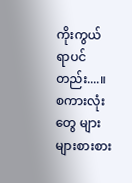ကိုးကွယ်ရာပင်တည်း....။ စကားလုံးတွေ များများစားစား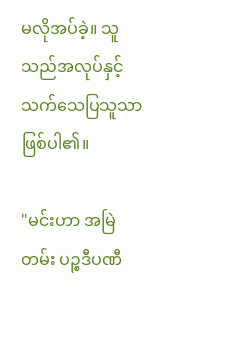မလိုအပ်ခဲ့။ သူသည်အလုပ်နှင့်သက်သေပြသူသာဖြစ်ပါ၏။

"မင်းဟာ အမြဲတမ်း ပဉ္စဒီပဏီ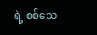ရဲ့ စစ်သေ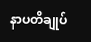နာပတိချုပ်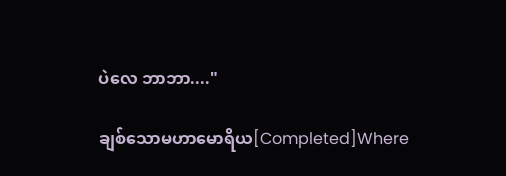ပဲလေ ဘာဘာ...."

ချစ်သောမဟာမောရိယ[Completed]Where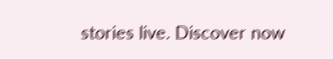stories live. Discover now